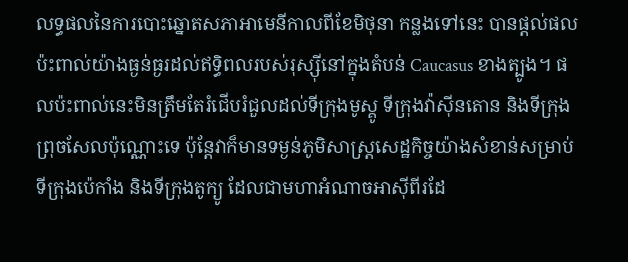លទ្ធផលនៃការបោះឆ្នោតសភាអាមេនីកាលពីខែមិថុនា កន្លងទៅនេះ បានផ្តល់ផលប៉ះពាល់យ៉ាងធ្ងន់ធ្ងរដល់ឥទ្ធិពលរបស់រុស្ស៊ីនៅក្នុងតំបន់ Caucasus ខាងត្បូង។ ផលប៉ះពាល់នេះមិនត្រឹមតែរំជើបរំជួលដល់ទីក្រុងមូស្គូ ទីក្រុងវ៉ាស៊ីនតោន និងទីក្រុងព្រុចសែលប៉ុណ្ណោះទេ ប៉ុន្តែវាក៏មានទម្ងន់ភូមិសាស្ត្រសេដ្ឋកិច្ចយ៉ាងសំខាន់សម្រាប់ទីក្រុងប៉េកាំង និងទីក្រុងតូក្យូ ដែលជាមហាអំណាចអាស៊ីពីរដែ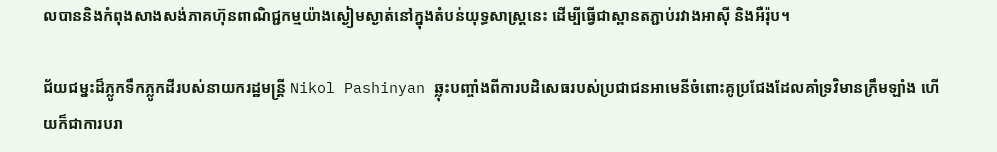លបាននិងកំពុងសាងសង់ភាគហ៊ុនពាណិជ្ជកម្មយ៉ាងស្ងៀមស្ងាត់នៅក្នុងតំបន់យុទ្ធសាស្ត្រនេះ ដើម្បីធ្វើជាស្ពានតភ្ជាប់រវាងអាស៊ី និងអឺរ៉ុប។

ជ័យជម្នះដ៏ភ្លូកទឹកភ្លូកដីរបស់នាយករដ្ឋមន្ត្រី Nikol Pashinyan ឆ្លុះបញ្ចាំងពីការបដិសេធរបស់ប្រជាជនអាមេនីចំពោះគូប្រជែងដែលគាំទ្រវិមានក្រឹមឡាំង ហើយក៏ជាការបរា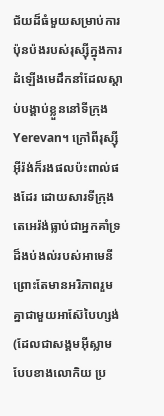ជ័យដ៏ធំមួយសម្រាប់ការប៉ុនប៉ងរបស់រុស្ស៊ីក្នុងការដំឡើងមេដឹកនាំដែលស្តាប់បង្គាប់ខ្លួននៅទីក្រុង Yerevan។ ក្រៅពីរុស្ស៊ី អ៊ីរ៉ង់ក៏រងផលប៉ះពាល់ផងដែរ ដោយសារទីក្រុងតេអេរ៉ង់ធ្លាប់ជាអ្នកគាំទ្រដ៏ងប់ងល់របស់អាមេនី ព្រោះតែមានអរិភាពរួមគ្នាជាមួយអាស៊ែបៃហ្សង់ (ដែលជាសង្គមអ៊ីស្លាម  បែបខាងលោកិយ ប្រ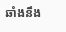ឆាំងនឹង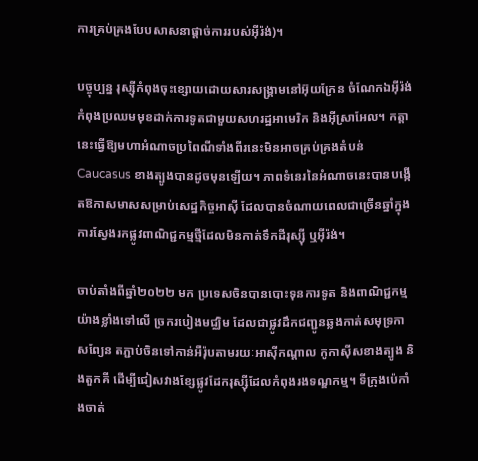ការគ្រប់គ្រងបែបសាសនាផ្តាច់ការរបស់អ៊ីរ៉ង់)។

បច្ចុប្បន្ន រុស្ស៊ីកំពុងចុះខ្សោយដោយសារសង្គ្រាមនៅអ៊ុយក្រែន ចំណែកឯអ៊ីរ៉ង់កំពុងប្រឈមមុខដាក់ការទូតជាមួយសហរដ្ឋអាមេរិក និងអ៊ីស្រាអែល។ កត្តានេះធ្វើឱ្យមហាអំណាចប្រពៃណីទាំងពីរនេះមិនអាចគ្រប់គ្រងតំបន់ Caucasus ខាងត្បូងបានដូចមុនឡើយ។ ភាពទំនេរនៃអំណាចនេះបានបង្កើតឱកាសមាសសម្រាប់សេដ្ឋកិច្ចអាស៊ី ដែលបានចំណាយពេលជាច្រើនឆ្នាំក្នុងការស្វែងរកផ្លូវពាណិជ្ជកម្មថ្មីដែលមិនកាត់ទឹកដីរុស្ស៊ី ឬអ៊ីរ៉ង់។

ចាប់តាំងពីឆ្នាំ២០២២ មក ប្រទេសចិនបានបោះទុនការទូត និងពាណិជ្ជកម្មយ៉ាងខ្លាំងទៅលើ ច្រករបៀងមជ្ឈិម ដែលជាផ្លូវដឹកជញ្ជូនឆ្លងកាត់សមុទ្រកាសព្យែន តភ្ជាប់ចិនទៅកាន់អឺរ៉ុបតាមរយៈអាស៊ីកណ្តាល កូកាស៊ីសខាងត្បូង និងតួកគី ដើម្បីជៀសវាងខ្សែផ្លូវដែករុស្ស៊ីដែលកំពុងរងទណ្ឌកម្ម។ ទីក្រុងប៉េកាំងចាត់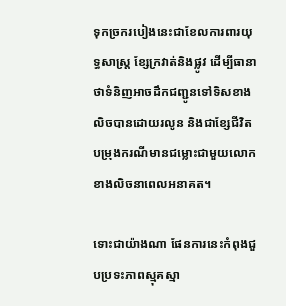ទុកច្រករបៀងនេះជាខែលការពារយុទ្ធសាស្ត្រ ខ្សែក្រវាត់និងផ្លូវ ដើម្បីធានាថាទំនិញអាចដឹកជញ្ជូនទៅទិសខាងលិចបានដោយរលូន និងជាខ្សែជីវិតបម្រុងករណីមានជម្លោះជាមួយលោកខាងលិចនាពេលអនាគត។

ទោះជាយ៉ាងណា ផែនការនេះកំពុងជួបប្រទះភាពស្មុគស្មា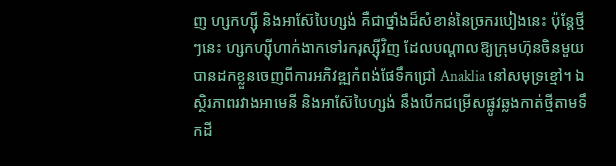ញ ហ្សកហ្ស៊ី និងអាស៊ែបៃហ្សង់ គឺជាថ្នាំងដ៏សំខាន់នៃច្រករបៀងនេះ ប៉ុន្តែថ្មីៗនេះ ហ្សកហ្ស៊ីហាក់ងាកទៅរករុស្ស៊ីវិញ ដែលបណ្តាលឱ្យក្រុមហ៊ុនចិនមួយបានដកខ្លួនចេញពីការអភិវឌ្ឍកំពង់ផែទឹកជ្រៅ Anaklia នៅសមុទ្រខ្មៅ។ ឯ ស្ថិរភាពរវាងអាមេនី និងអាស៊ែបៃហ្សង់ នឹងបើកជម្រើសផ្លូវឆ្លងកាត់ថ្មីតាមទឹកដី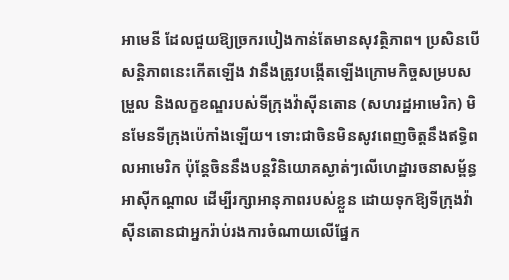អាមេនី ដែលជួយឱ្យច្រករបៀងកាន់តែមានសុវត្ថិភាព។ ប្រសិនបើសន្តិភាពនេះកើតឡើង វានឹងត្រូវបង្កើតឡើងក្រោមកិច្ចសម្របសម្រួល និងលក្ខខណ្ឌរបស់ទីក្រុងវ៉ាស៊ីនតោន (សហរដ្ឋអាមេរិក) មិនមែនទីក្រុងប៉េកាំងឡើយ។ ទោះជាចិនមិនសូវពេញចិត្តនឹងឥទ្ធិពលអាមេរិក ប៉ុន្តែចិននឹងបន្តវិនិយោគស្ងាត់ៗលើហេដ្ឋារចនាសម្ព័ន្ធអាស៊ីកណ្តាល ដើម្បីរក្សាអានុភាពរបស់ខ្លួន ដោយទុកឱ្យទីក្រុងវ៉ាស៊ីនតោនជាអ្នករ៉ាប់រងការចំណាយលើផ្នែក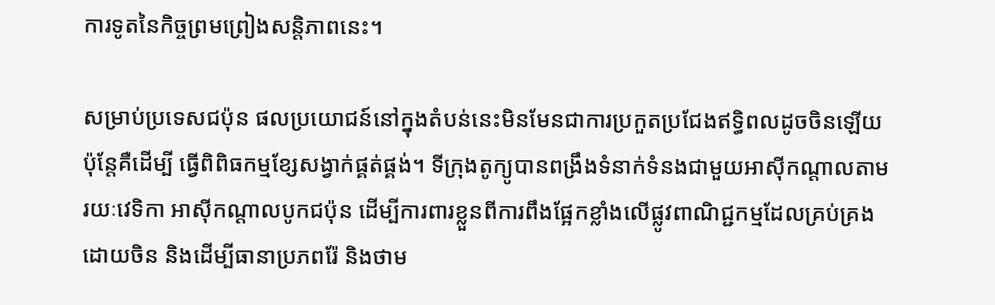ការទូតនៃកិច្ចព្រមព្រៀងសន្តិភាពនេះ។

សម្រាប់ប្រទេសជប៉ុន ផលប្រយោជន៍នៅក្នុងតំបន់នេះមិនមែនជាការប្រកួតប្រជែងឥទ្ធិពលដូចចិនឡើយ ប៉ុន្តែគឺដើម្បី ធ្វើពិពិធកម្មខ្សែសង្វាក់ផ្គត់ផ្គង់។ ទីក្រុងតូក្យូបានពង្រឹងទំនាក់ទំនងជាមួយអាស៊ីកណ្តាលតាមរយៈវេទិកា អាស៊ីកណ្តាលបូកជប៉ុន ដើម្បីការពារខ្លួនពីការពឹងផ្អែកខ្លាំងលើផ្លូវពាណិជ្ជកម្មដែលគ្រប់គ្រងដោយចិន និងដើម្បីធានាប្រភពរ៉ែ និងថាម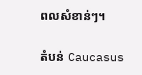ពលសំខាន់ៗ។

តំបន់ Caucasus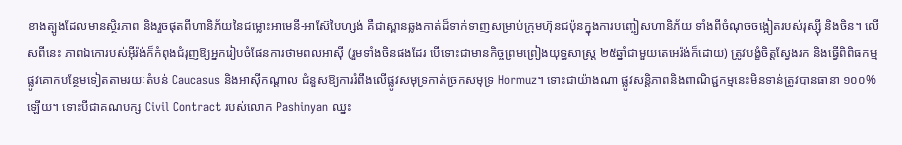ខាងត្បូងដែលមានស្ថិរភាព និងរួចផុតពីហានិភ័យនៃជម្លោះអាមេនី-អាស៊ែបៃហ្សង់ គឺជាស្ពានឆ្លងកាត់ដ៏ទាក់ទាញសម្រាប់ក្រុមហ៊ុនជប៉ុនក្នុងការបញ្ចៀសហានិភ័យ ទាំងពីចំណុចចង្អៀតរបស់រុស្ស៊ី និងចិន។ លើសពីនេះ ភាពឯកោរបស់អ៊ីរ៉ង់ក៏កំពុងជំរុញឱ្យអ្នករៀបចំផែនការថាមពលអាស៊ី (រួមទាំងចិនផងដែរ បើទោះជាមានកិច្ចព្រមព្រៀងយុទ្ធសាស្ត្រ ២៥ឆ្នាំជាមួយតេអេរ៉ង់ក៏ដោយ) ត្រូវបង្ខំចិត្តស្វែងរក និងធ្វើពិពិធកម្មផ្លូវគោកបន្ថែមទៀតតាមរយៈតំបន់ Caucasus និងអាស៊ីកណ្តាល ជំនួសឱ្យការរំពឹងលើផ្លូវសមុទ្រកាត់ច្រកសមុទ្រ Hormuz។ ទោះជាយ៉ាងណា ផ្លូវសន្តិភាពនិងពាណិជ្ជកម្មនេះមិនទាន់ត្រូវបានធានា ១០០% ឡើយ។ ទោះបីជាគណបក្ស Civil Contract របស់លោក Pashinyan ឈ្នះ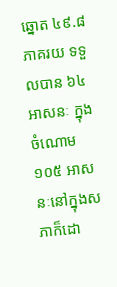ឆ្នោត ៤៩.៨ ភាគរយ ទទួលបាន ៦៤ អាសនៈ ក្នុងចំណោម ១០៥ អាសនៈនៅក្នុងសភាក៏ដោ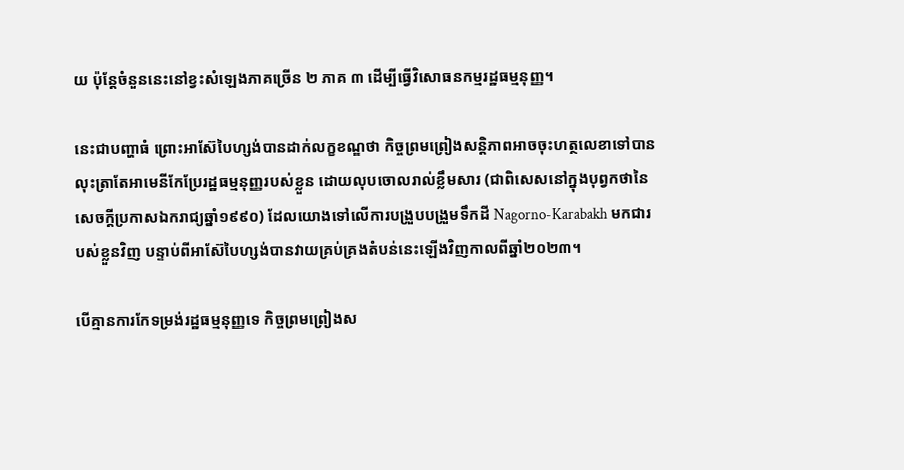យ ប៉ុន្តែចំនួននេះនៅខ្វះសំឡេងភាគច្រើន ២ ភាគ ៣ ដើម្បីធ្វើវិសោធនកម្មរដ្ឋធម្មនុញ្ញ។

នេះជាបញ្ហាធំ ព្រោះអាស៊ែបៃហ្សង់បានដាក់លក្ខខណ្ឌថា កិច្ចព្រមព្រៀងសន្តិភាពអាចចុះហត្ថលេខាទៅបាន លុះត្រាតែអាមេនីកែប្រែរដ្ឋធម្មនុញ្ញរបស់ខ្លួន ដោយលុបចោលរាល់ខ្លឹមសារ (ជាពិសេសនៅក្នុងបុព្វកថានៃសេចក្តីប្រកាសឯករាជ្យឆ្នាំ១៩៩០) ដែលយោងទៅលើការបង្រួបបង្រួមទឹកដី Nagorno-Karabakh មកជារបស់ខ្លួនវិញ បន្ទាប់ពីអាស៊ែបៃហ្សង់បានវាយគ្រប់គ្រងតំបន់នេះឡើងវិញកាលពីឆ្នាំ២០២៣។

បើគ្មានការកែទម្រង់រដ្ឋធម្មនុញ្ញទេ កិច្ចព្រមព្រៀងស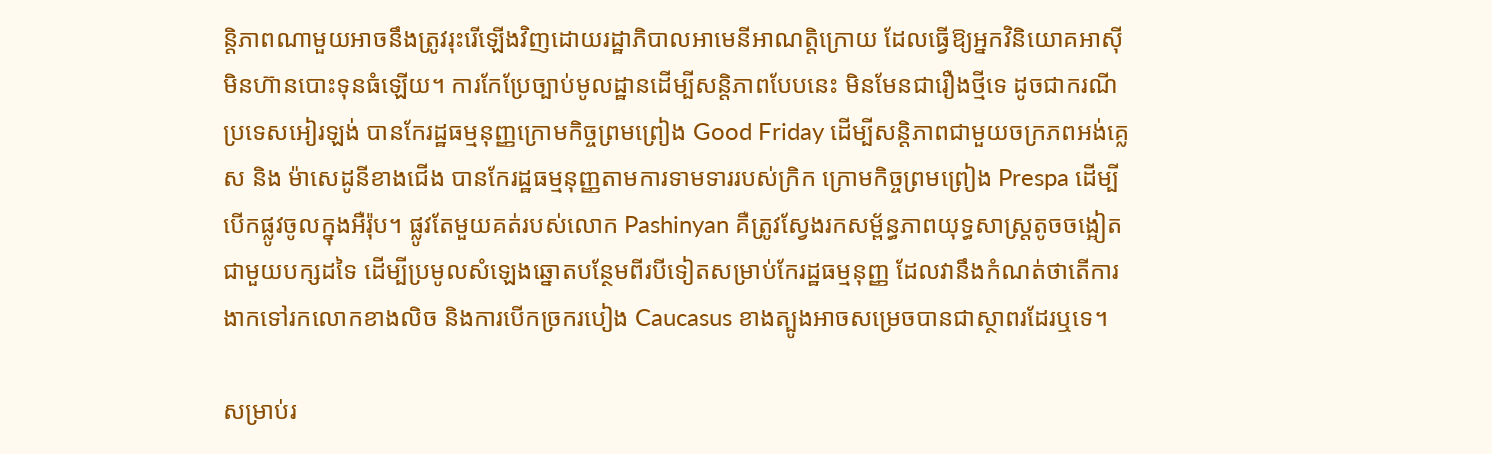ន្តិភាពណាមួយអាចនឹងត្រូវរុះរើឡើងវិញដោយរដ្ឋាភិបាលអាមេនីអាណត្តិក្រោយ ដែលធ្វើឱ្យអ្នកវិនិយោគអាស៊ីមិនហ៊ានបោះទុនធំឡើយ។ ការកែប្រែច្បាប់មូលដ្ឋានដើម្បីសន្តិភាពបែបនេះ មិនមែនជារឿងថ្មីទេ ដូចជាករណី ប្រទេសអៀរឡង់ បានកែរដ្ឋធម្មនុញ្ញក្រោមកិច្ចព្រមព្រៀង Good Friday ដើម្បីសន្តិភាពជាមួយចក្រភពអង់គ្លេស និង ម៉ាសេដូនីខាងជើង បានកែរដ្ឋធម្មនុញ្ញតាមការទាមទាររបស់ក្រិក ក្រោមកិច្ចព្រមព្រៀង Prespa ដើម្បីបើកផ្លូវចូលក្នុងអឺរ៉ុប។ ផ្លូវតែមួយគត់របស់លោក Pashinyan គឺត្រូវស្វែងរកសម្ព័ន្ធភាពយុទ្ធសាស្ត្រតូចចង្អៀតជាមួយបក្សដទៃ ដើម្បីប្រមូលសំឡេងឆ្នោតបន្ថែមពីរបីទៀតសម្រាប់កែរដ្ឋធម្មនុញ្ញ ដែលវានឹងកំណត់ថាតើការងាកទៅរកលោកខាងលិច និងការបើកច្រករបៀង Caucasus ខាងត្បូងអាចសម្រេចបានជាស្ថាពរដែរឬទេ។

សម្រាប់រ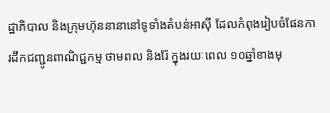ដ្ឋាភិបាល និងក្រុមហ៊ុននានានៅទូទាំងតំបន់អាស៊ី ដែលកំពុងរៀបចំផែនការដឹកជញ្ជូនពាណិជ្ជកម្ម ថាមពល និងរ៉ែ ក្នុងរយៈពេល ១០ឆ្នាំខាងមុ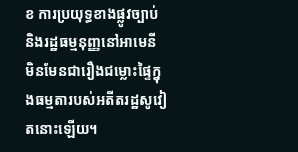ខ ការប្រយុទ្ធខាងផ្លូវច្បាប់ និងរដ្ឋធម្មនុញ្ញនៅអាមេនី មិនមែនជារឿងជម្លោះផ្ទៃក្នុងធម្មតារបស់អតីតរដ្ឋសូវៀតនោះឡើយ។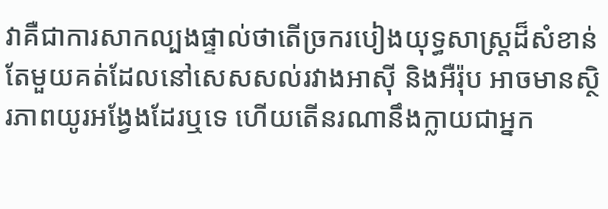វាគឺជាការសាកល្បងផ្ទាល់ថាតើច្រករបៀងយុទ្ធសាស្ត្រដ៏សំខាន់តែមួយគត់ដែលនៅសេសសល់រវាងអាស៊ី និងអឺរ៉ុប អាចមានស្ថិរភាពយូរអង្វែងដែរឬទេ ហើយតើនរណានឹងក្លាយជាអ្នក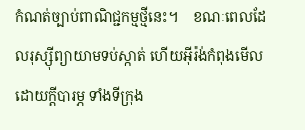កំណត់ច្បាប់ពាណិជ្ជកម្មថ្មីនេះ។    ខណៈពេលដែលរុស្ស៊ីព្យាយាមទប់ស្កាត់ ហើយអ៊ីរ៉ង់កំពុងមើលដោយក្តីបារម្ភ ទាំងទីក្រុង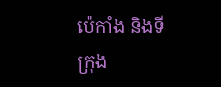ប៉េកាំង និងទីក្រុង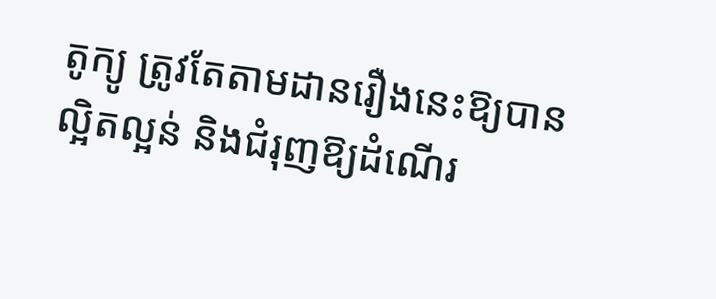តូក្យូ ត្រូវតែតាមដានរឿងនេះឱ្យបានល្អិតល្អន់ និងជំរុញឱ្យដំណើរ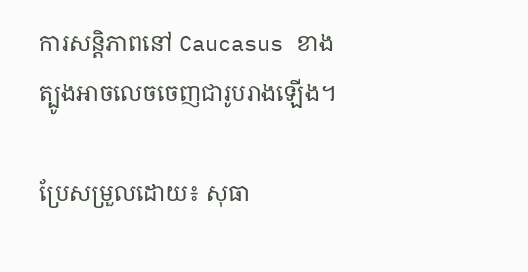ការសន្តិភាពនៅ Caucasus ខាងត្បូងអាចលេចចេញជារូបរាងឡើង។

ប្រែសម្រួលដោយ៖ សុធា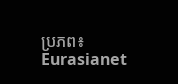ប្រភព៖ Eurasianet